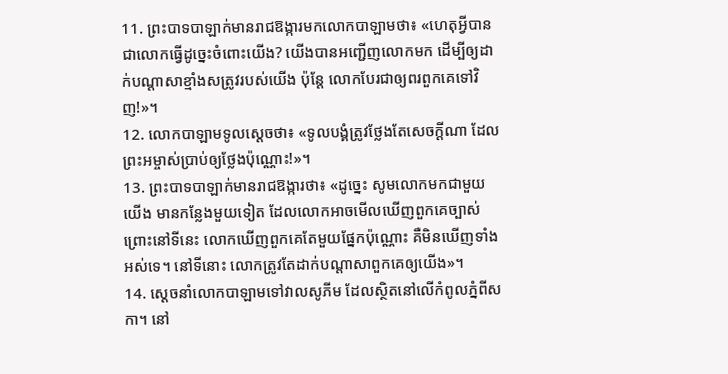11. ព្រះបាទបាឡាក់មានរាជឱង្ការមកលោកបាឡាមថា៖ «ហេតុអ្វីបានជាលោកធ្វើដូច្នេះចំពោះយើង? យើងបានអញ្ជើញលោកមក ដើម្បីឲ្យដាក់បណ្ដាសាខ្មាំងសត្រូវរបស់យើង ប៉ុន្តែ លោកបែរជាឲ្យពរពួកគេទៅវិញ!»។
12. លោកបាឡាមទូលស្ដេចថា៖ «ទូលបង្គំត្រូវថ្លែងតែសេចក្ដីណា ដែលព្រះអម្ចាស់ប្រាប់ឲ្យថ្លែងប៉ុណ្ណោះ!»។
13. ព្រះបាទបាឡាក់មានរាជឱង្ការថា៖ «ដូច្នេះ សូមលោកមកជាមួយយើង មានកន្លែងមួយទៀត ដែលលោកអាចមើលឃើញពួកគេច្បាស់ ព្រោះនៅទីនេះ លោកឃើញពួកគេតែមួយផ្នែកប៉ុណ្ណោះ គឺមិនឃើញទាំងអស់ទេ។ នៅទីនោះ លោកត្រូវតែដាក់បណ្ដាសាពួកគេឲ្យយើង»។
14. ស្ដេចនាំលោកបាឡាមទៅវាលសូភីម ដែលស្ថិតនៅលើកំពូលភ្នំពីសកា។ នៅ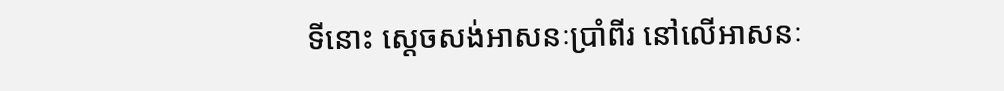ទីនោះ ស្ដេចសង់អាសនៈប្រាំពីរ នៅលើអាសនៈ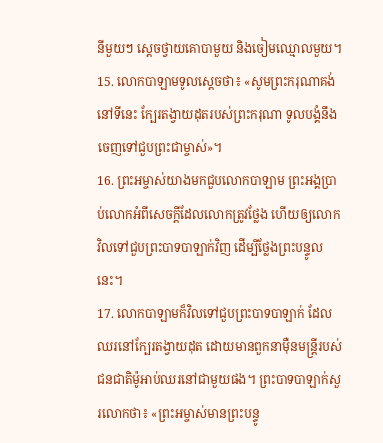នីមួយៗ ស្ដេចថ្វាយគោបាមួយ និងចៀមឈ្មោលមួយ។
15. លោកបាឡាមទូលស្ដេចថា៖ «សូមព្រះករុណាគង់នៅទីនេះ ក្បែរតង្វាយដុតរបស់ព្រះករុណា ទូលបង្គំនឹងចេញទៅជួបព្រះជាម្ចាស់»។
16. ព្រះអម្ចាស់យាងមកជួបលោកបាឡាម ព្រះអង្គប្រាប់លោកអំពីសេចក្ដីដែលលោកត្រូវថ្លែង ហើយឲ្យលោកវិលទៅជួបព្រះបាទបាឡាក់វិញ ដើម្បីថ្លែងព្រះបន្ទូលនេះ។
17. លោកបាឡាមក៏វិលទៅជួបព្រះបាទបាឡាក់ ដែលឈរនៅក្បែរតង្វាយដុត ដោយមានពួកនាម៉ឺនមន្ត្រីរបស់ជនជាតិម៉ូអាប់ឈរនៅជាមួយផង។ ព្រះបាទបាឡាក់សួរលោកថា៖ «ព្រះអម្ចាស់មានព្រះបន្ទូ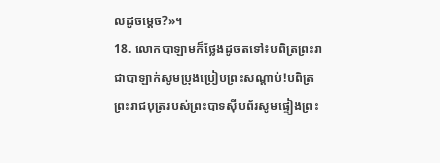លដូចម្ដេច?»។
18. លោកបាឡាមក៏ថ្លែងដូចតទៅ៖បពិត្រព្រះរាជាបាឡាក់សូមប្រុងប្រៀបព្រះសណ្ដាប់!បពិត្រព្រះរាជបុត្ររបស់ព្រះបាទស៊ីបព័រសូមផ្ទៀងព្រះ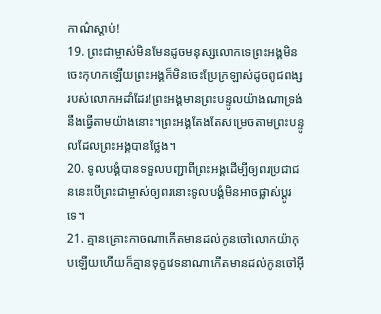កាណ៌ស្ដាប់!
19. ព្រះជាម្ចាស់មិនមែនដូចមនុស្សលោកទេព្រះអង្គមិនចេះកុហកឡើយព្រះអង្គក៏មិនចេះប្រែក្រឡាស់ដូចពូជពង្សរបស់លោកអដាំដែរ!ព្រះអង្គមានព្រះបន្ទូលយ៉ាងណាទ្រង់នឹងធ្វើតាមយ៉ាងនោះ។ព្រះអង្គតែងតែសម្រេចតាមព្រះបន្ទូលដែលព្រះអង្គបានថ្លែង។
20. ទូលបង្គំបានទទួលបញ្ជាពីព្រះអង្គដើម្បីឲ្យពរប្រជាជននេះបើព្រះជាម្ចាស់ឲ្យពរនោះទូលបង្គំមិនអាចផ្លាស់ប្ដូរទេ។
21. គ្មានគ្រោះកាចណាកើតមានដល់កូនចៅលោកយ៉ាកុបឡើយហើយក៏គ្មានទុក្ខវេទនាណាកើតមានដល់កូនចៅអ៊ី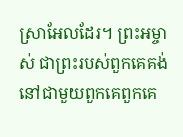ស្រាអែលដែរ។ ព្រះអម្ចាស់ ជាព្រះរបស់ពួកគេគង់នៅជាមួយពួកគេពួកគេ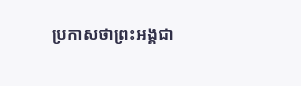ប្រកាសថាព្រះអង្គជា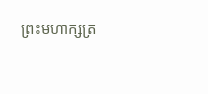ព្រះមហាក្សត្រ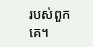របស់ពួកគេ។